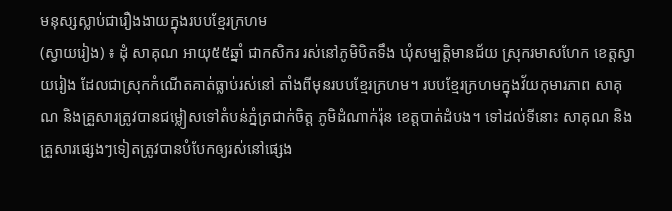មនុស្សស្លាប់ជារឿងងាយក្នុងរបបខ្មែរក្រហម
(ស្វាយរៀង) ៖ ដុំ សាគុណ អាយុ៥៥ឆ្នាំ ជាកសិករ រស់នៅភូមិបិតទឹង ឃុំសម្បត្តិមានជ័យ ស្រុករមាសហែក ខេត្តស្វាយរៀង ដែលជាស្រុកកំណើតគាត់ធ្លាប់រស់នៅ តាំងពីមុនរបបខ្មែរក្រហម។ របបខ្មែរក្រហមក្នុងវ័យកុមារភាព សាគុណ និងគ្រួសារត្រូវបានជម្លៀសទៅតំបន់ភ្នំត្រជាក់ចិត្ត ភូមិដំណាក់រ៉ុន ខេត្តបាត់ដំបង។ ទៅដល់ទីនោះ សាគុណ និងគ្រួសារផ្សេងៗទៀតត្រូវបានបំបែកឲ្យរស់នៅផ្សេង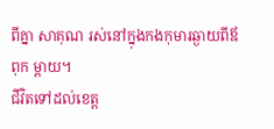ពីគ្នា សាគុណ រស់នៅក្នុងកងកុមារឆ្ងាយពីឪពុក ម្តាយ។
ជីវិតទៅដល់ខេត្ត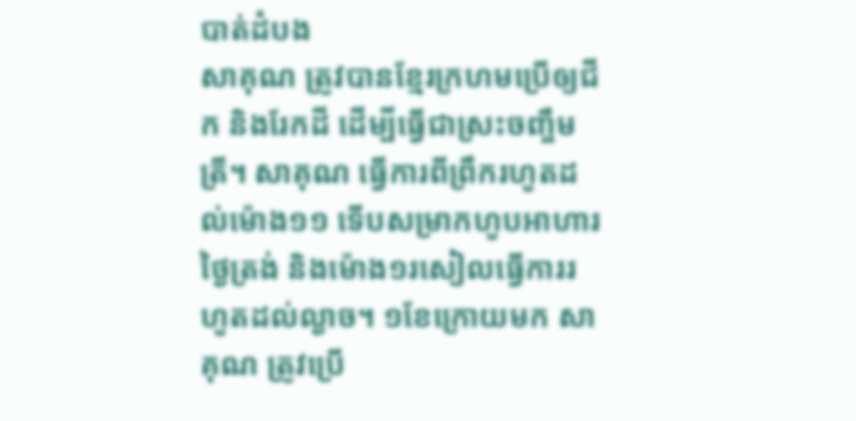បាត់ដំបង
សាគុណ ត្រូវបានខ្មែរក្រហមប្រើឲ្យជីក និងរែកដី ដើម្បីធ្វើជាស្រះចញ្ចឹមត្រី។ សាគុណ ធ្វើការពីព្រឹករហូតដល់ម៉ោង១១ ទើបសម្រាកហូបអាហារថ្ងៃត្រង់ និងម៉ោង១រសៀលធ្វើការរហូតដល់ល្ងាច។ ១ខែក្រោយមក សាគុណ ត្រូវប្រើ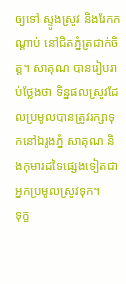ឲ្យទៅ ស្ទូងស្រូវ និងរែកកណ្តាប់ នៅជិតភ្នំត្រជាក់ចិត្ត។ សាគុណ បានរៀបរាប់ថ្លែងថា ទិន្នផលស្រូវដែលប្រមូលបានត្រូវរក្សាទុកនៅឯរូងភ្នំ សាគុណ និងកុមារដទៃផ្សេងទៀតជាអ្នកប្រមូលស្រូវទុក។
ទុក្ខ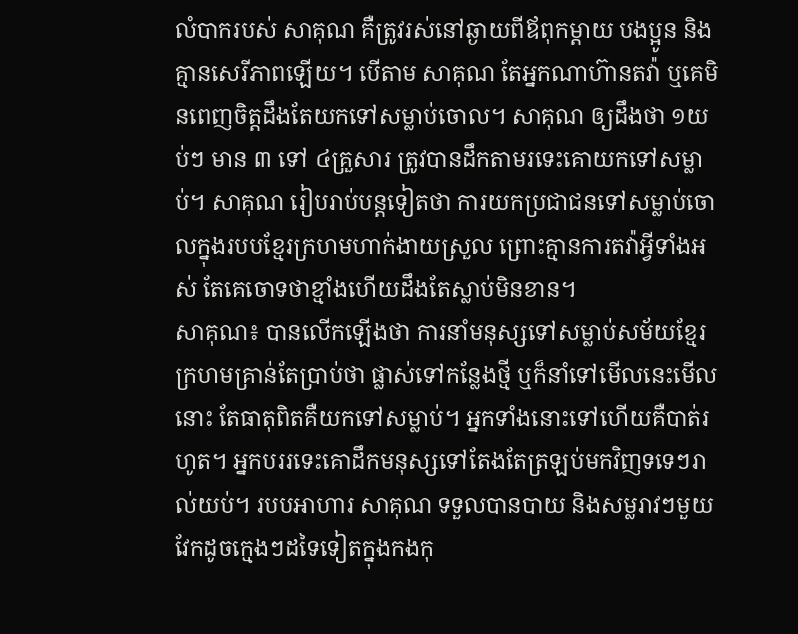លំបាករបស់ សាគុណ គឺត្រូវរស់នៅឆ្ងាយពីឪពុកម្តាយ បងប្អូន និងគ្មានសេរីភាពឡើយ។ បើតាម សាគុណ តែអ្នកណាហ៊ានតវ៉ា ឬគេមិនពេញចិត្តដឹងតែយកទៅសម្លាប់ចោល។ សាគុណ ឲ្យដឹងថា ១យប់ៗ មាន ៣ ទៅ ៤គ្រួសារ ត្រូវបានដឹកតាមរទេះគោយកទៅសម្លាប់។ សាគុណ រៀបរាប់បន្តទៀតថា ការយកប្រជាជនទៅសម្លាប់ចោលក្នុងរបបខ្មែរក្រហមហាក់ងាយស្រួល ព្រោះគ្មានការតវ៉ាអ្វីទាំងអស់ តែគេចោទថាខ្មាំងហើយដឹងតែស្លាប់មិនខាន។
សាគុណ៖ បានលើកឡើងថា ការនាំមនុស្សទៅសម្លាប់សម័យខ្មែរក្រហមគ្រាន់តែប្រាប់ថា ផ្លាស់ទៅកន្លែងថ្មី ឬក៏នាំទៅមើលនេះមើលនោះ តែធាតុពិតគឺយកទៅសម្លាប់។ អ្នកទាំងនោះទៅហើយគឺបាត់រហូត។ អ្នកបររទេះគោដឹកមនុស្សទៅតែងតែត្រឡប់មកវិញទទេៗរាល់យប់។ របបអាហារ សាគុណ ទទួលបានបាយ និងសម្លរាវៗមួយវែកដូចក្មេងៗដទៃទៀតក្នុងកងកុ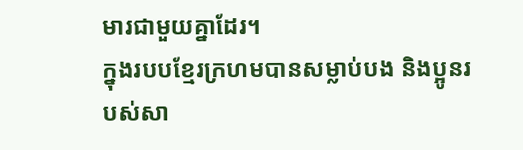មារជាមួយគ្នាដែរ។
ក្នុងរបបខ្មែរក្រហមបានសម្លាប់បង និងប្អូនរបស់សា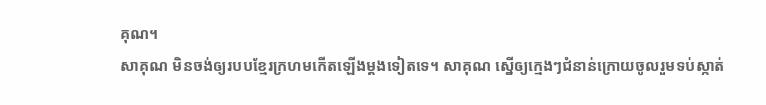គុណ។
សាគុណ មិនចង់ឲ្យរបបខ្មែរក្រហមកើតឡើងម្ដងទៀតទេ។ សាគុណ ស្នើឲ្យក្មេងៗជំនាន់ក្រោយចូលរួមទប់ស្កាត់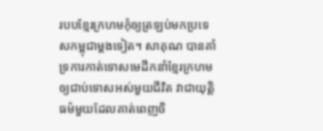របបខ្មែរក្រហមកុំឲ្យត្រឡប់មកប្រទេសកម្ពុជាម្តងទៀត។ សាគុណ បានគាំទ្រការកាត់ទោសមេដឹកនាំខ្មែរក្រហមឲ្យជាប់ទោសអស់មួយជីវិត វាជាយុត្ដិធម៌មួយដែលគាត់ពេញចិ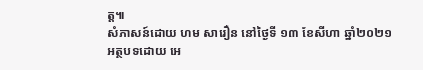ត្ត៕
សំភាសន៍ដោយ ហម សារឿន នៅថ្ងៃទី ១៣ ខែសីហា ឆ្នាំ២០២១
អត្ថបទដោយ អេ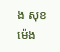ង សុខម៉េង